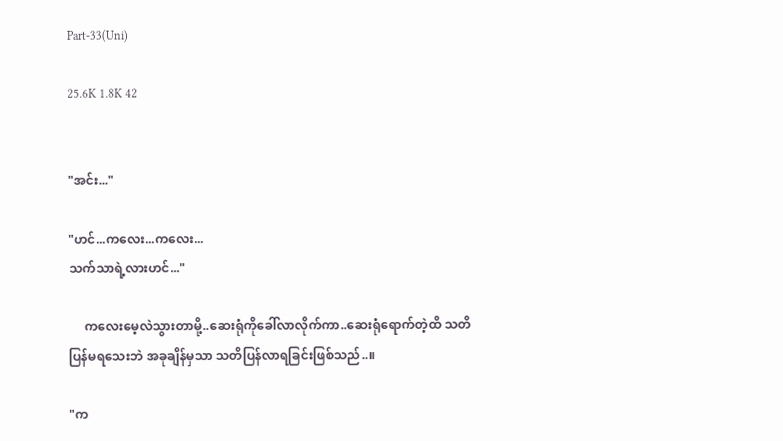Part-33(Uni)

25.6K 1.8K 42


"အင်း..."

"ဟင်...ကလေး...ကလေး...
သက်သာရဲ့လားဟင်..."

     ကလေးမေ့လဲသွားတာမို့..ဆေးရုံကိုခေါ်လာလိုက်ကာ..ဆေးရုံရောက်တဲ့ထိ သတိပြန်မရသေးဘဲ အခုချိန်မှသာ သတိပြန်လာရခြင်းဖြစ်သည်..။

"က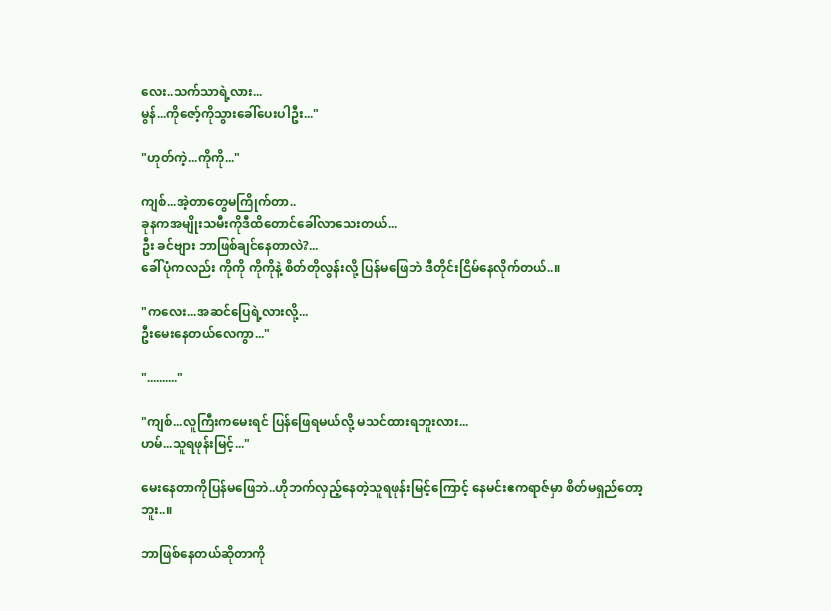လေး..သက်သာရဲ့လား...
မွန်...ကိုဇော့်ကိုသွားခေါ်ပေးပါဦး..."

"ဟုတ်ကဲ့...ကိုကို..."

ကျစ်...အဲ့တာတွေမကြိုက်တာ..
ခုနကအမျိုးသမီးကိုဒီထိတောင်ခေါ်လာသေးတယ်...
ဦး ခင်ဗျား ဘာဖြစ်ချင်နေတာလဲ?...
ခေါ်ပုံကလည်း ကိုကို ကိုကိုနဲ့ စိတ်တိုလွန်းလို့ ပြန်မဖြေဘဲ ဒီတိုင်းငြိမ်နေလိုက်တယ်..။

"ကလေး...အဆင်ပြေရဲ့လားလို့...
ဦးမေးနေတယ်လေကွာ..."

".........."

"ကျစ်...လူကြီးကမေးရင် ပြန်ဖြေရမယ်လို့ မသင်ထားရဘူးလား...
ဟမ်...သူရဖုန်းမြင့်..."

မေးနေတာကိုပြန်မဖြေဘဲ..ဟိုဘက်လှည့်နေတဲ့သူရဖုန်းမြင့်ကြောင့် နေမင်းဧကရာဇ်မှာ စိတ်မရှည်တော့ဘူး..။

ဘာဖြစ်နေတယ်ဆိုတာကို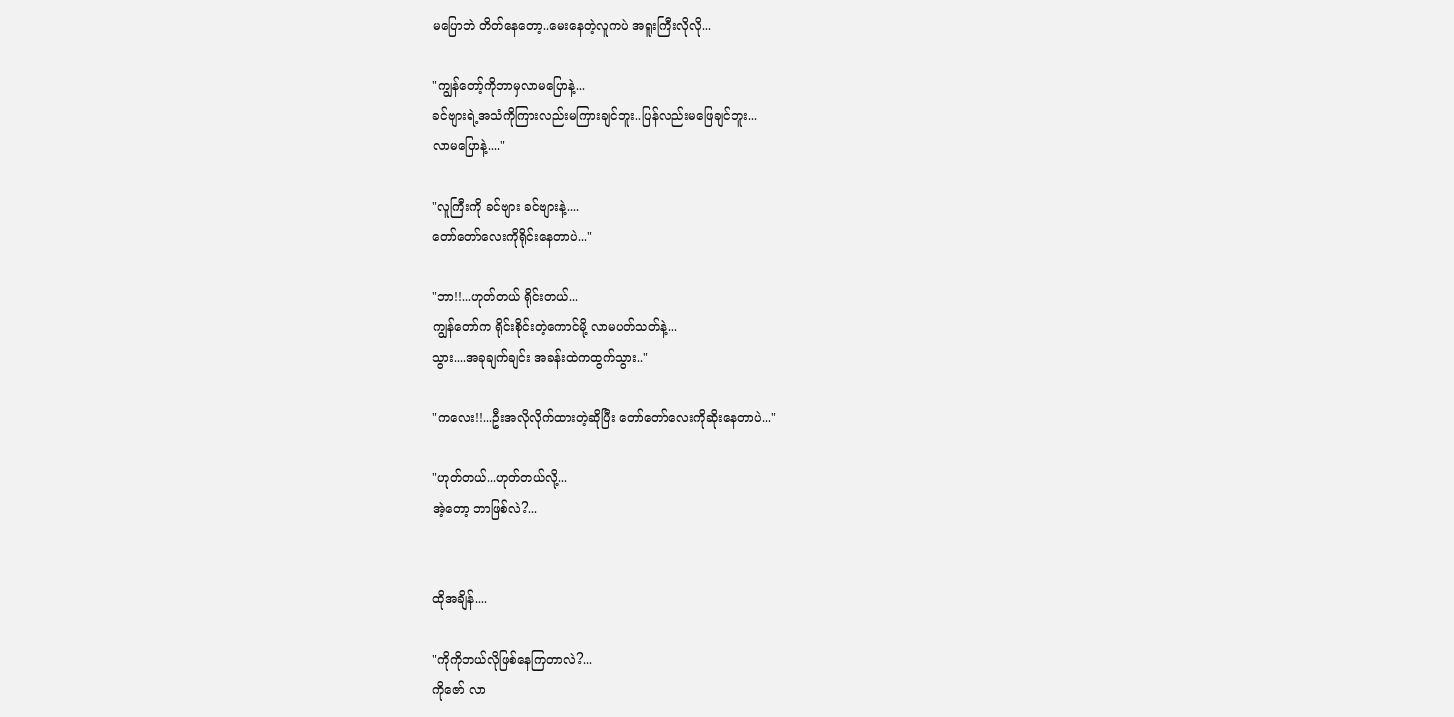မပြောဘဲ တိတ်နေတော့..မေးနေတဲ့လူကပဲ အရူးကြီးလိုလို...

"ကျွန်တော့်ကိုဘာမှလာမပြောနဲ့...
ခင်ဗျားရဲ့အသံကိုကြားလည်းမကြားချင်ဘူး..ပြန်လည်းမဖြေချင်ဘူး...
လာမပြောနဲ့...."

"လူကြီးကို ခင်ဗျား ခင်ဗျားနဲ့....
တော်တော်လေးကိုရိုင်းနေတာပဲ..."

"ဘာ!!...ဟုတ်တယ် ရိုင်းတယ်...
ကျွန်တော်က ရိုင်းစိုင်းတဲ့ကောင်မို့ လာမပတ်သတ်နဲ့...
သွား....အခုချက်ချင်း အခန်းထဲကထွက်သွား.."

"ကလေး!!...ဦးအလိုလိုက်ထားတဲ့ဆိုပြီး တော်တော်လေးကိုဆိုးနေတာပဲ..."

"ဟုတ်တယ်...ဟုတ်တယ်လို့...
အဲ့တော့ ဘာဖြစ်လဲ?...


ထိုအချိန်....

"ကိုကိုဘယ်လိုဖြစ်နေကြတာလဲ?...
ကိုဇော် လာ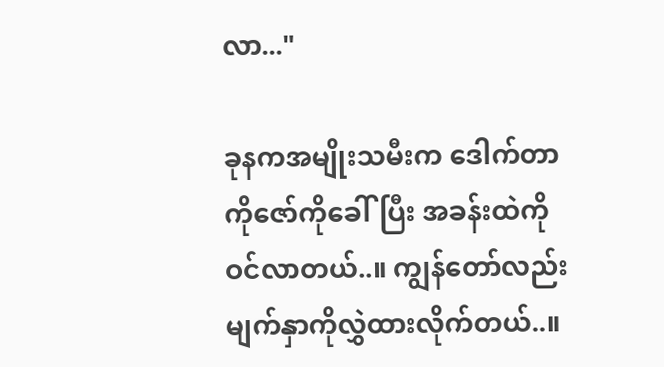လာ..."

ခုနကအမျိုးသမီးက ဒေါက်တာကိုဇော်ကိုခေါ်ပြီး အခန်းထဲကိုဝင်လာတယ်..။ ကျွန်တော်လည်း မျက်နှာကိုလွှဲထားလိုက်တယ်..။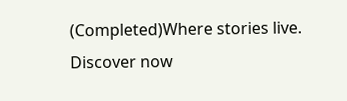(Completed)Where stories live. Discover now